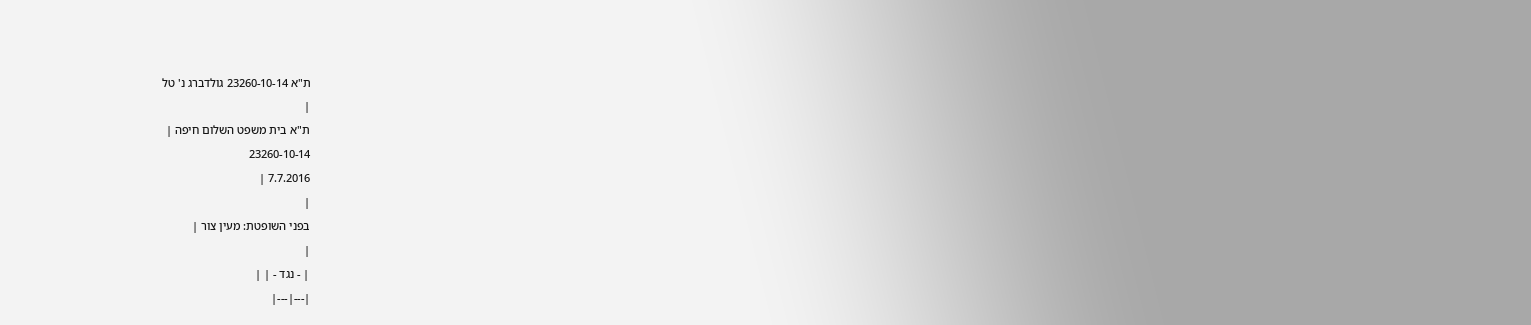ת"א 23260-10-14 גולדברג נ' טל
|
ת"א בית משפט השלום חיפה |
23260-10-14
7.7.2016 |
|
בפני השופטת: מעין צור |
|
| - נגד - | |
|---|---|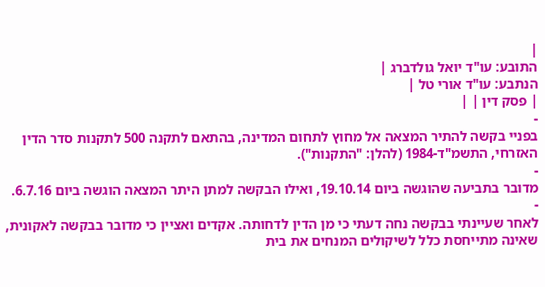|
התובע: עו"ד יואל גולדברג |
הנתבע: עו"ד אורי טל |
| פסק דין | |
-
בפניי בקשה להתיר המצאה אל מחוץ לתחום המדינה, בהתאם לתקנה 500 לתקנות סדר הדין האזרחי, התשמ"ד-1984 (להלן: "התקנות").
-
מדובר בתביעה שהוגשה ביום 19.10.14, ואילו הבקשה למתן היתר המצאה הוגשה ביום 6.7.16.
-
לאחר שעיינתי בבקשה נחה דעתי כי מן הדין לדחותה. אקדים ואציין כי מדובר בבקשה לאקונית, שאינה מתייחסת כלל לשיקולים המנחים את בית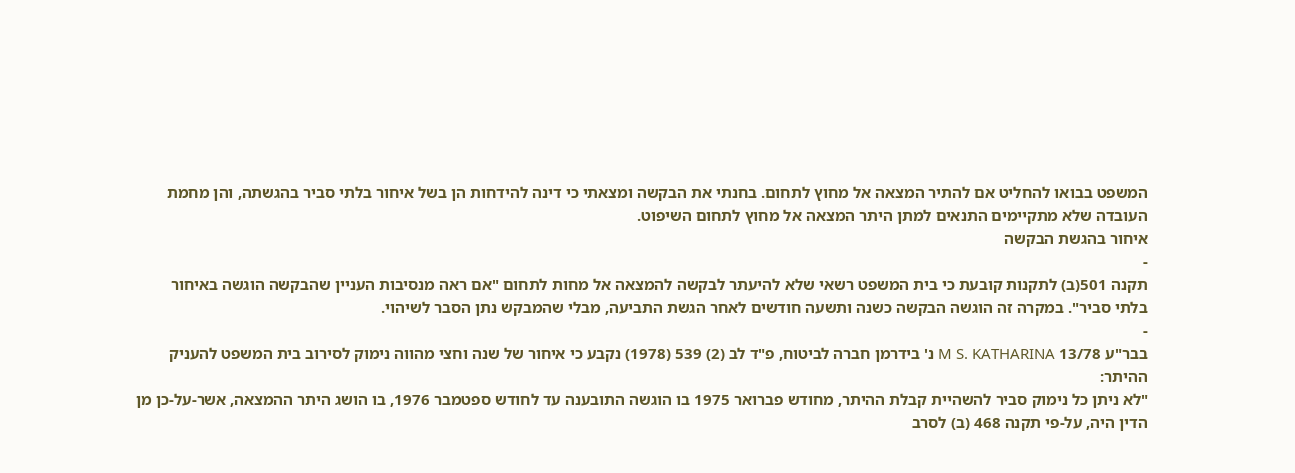המשפט בבואו להחליט אם להתיר המצאה אל מחוץ לתחום. בחנתי את הבקשה ומצאתי כי דינה להידחות הן בשל איחור בלתי סביר בהגשתה, והן מחמת העובדה שלא מתקיימים התנאים למתן היתר המצאה אל מחוץ לתחום השיפוט.
איחור בהגשת הבקשה
-
תקנה 501(ב) לתקנות קובעת כי בית המשפט רשאי שלא להיעתר לבקשה להמצאה אל מחות לתחום "אם ראה מנסיבות העניין שהבקשה הוגשה באיחור בלתי סביר". במקרה זה הוגשה הבקשה כשנה ותשעה חודשים לאחר הגשת התביעה, מבלי שהמבקש נתן הסבר לשיהוי.
-
בבר"ע 13/78 M S. KATHARINA נ' בידרמן חברה לביטוח, פ"ד לב (2) 539 (1978) נקבע כי איחור של שנה וחצי מהווה נימוק לסירוב בית המשפט להעניק ההיתר:
"לא ניתן כל נימוק סביר להשהיית קבלת ההיתר, מחודש פברואר 1975 בו הוגשה התובענה עד לחודש ספטמבר 1976, בו הושג היתר ההמצאה, אשר-על-כן מן הדין היה, על-פי תקנה 468 (ב) לסרב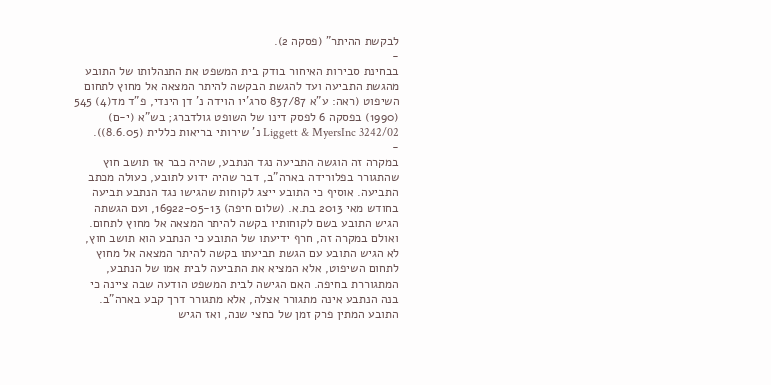לבקשת ההיתר" (פסקה 2).
-
בבחינת סבירות האיחור בודק בית המשפט את התנהלותו של התובע מהגשת התביעה ועד להגשת הבקשה להיתר המצאה אל מחוץ לתחום השיפוט (ראה: ע"א 837/87 סרג'יו הוידה נ' דן הינדי, פ"ד מד(4) 545 (1990) בפסקה 6 לפסק דינו של השופט גולדברג; בש"א (י-ם) 3242/02 Liggett & MyersInc נ' שירותי בריאות כללית (8.6.05)).
-
במקרה זה הוגשה התביעה נגד הנתבע, שהיה כבר אז תושב חוץ שהתגורר בפלורידה בארה"ב, דבר שהיה ידוע לתובע, כעולה מכתב התביעה. אוסיף כי התובע ייצג לקוחות שהגישו נגד הנתבע תביעה בחודש מאי 2013 בת.א. (שלום חיפה) 16922-05-13, ועם הגשתה הגיש התובע בשם לקוחותיו בקשה להיתר המצאה אל מחוץ לתחום.
ואולם במקרה זה, חרף ידיעתו של התובע כי הנתבע הוא תושב חוץ, לא הגיש התובע עם הגשת תביעתו בקשה להיתר המצאה אל מחוץ לתחום השיפוט, אלא המציא את התביעה לבית אמו של הנתבע, המתגוררת בחיפה. האם הגישה לבית המשפט הודעה שבה ציינה כי בנה הנתבע אינה מתגורר אצלה, אלא מתגורר דרך קבע בארה"ב. התובע המתין פרק זמן של כחצי שנה, ואז הגיש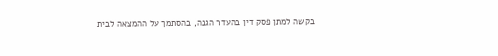בקשה למתן פסק דין בהעדר הגנה, בהסתמך על ההמצאה לבית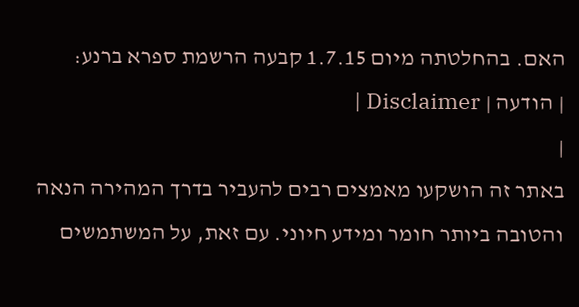האם. בהחלטתה מיום 1.7.15 קבעה הרשמת ספרא ברנע:
| הודעה | Disclaimer |
|
באתר זה הושקעו מאמצים רבים להעביר בדרך המהירה הנאה והטובה ביותר חומר ומידע חיוני. עם זאת, על המשתמשים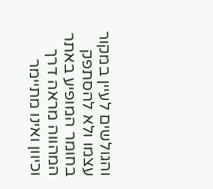והגולשים לעיין במקור עצמו ולא להסתפק בחומר המופיע באתר המהווה מראה דרך וכיוון ואינו מתיימר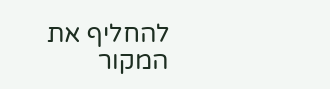להחליף את המקור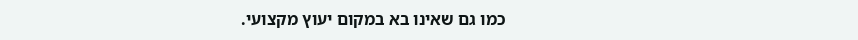כמו גם שאינו בא במקום יעוץ מקצועי.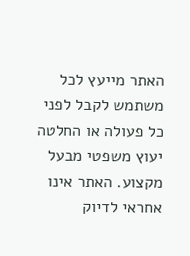האתר מייעץ לכל משתמש לקבל לפני כל פעולה או החלטה יעוץ משפטי מבעל מקצוע. האתר אינו אחראי לדיוק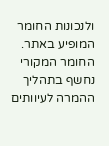ולנכונות החומר המופיע באתר. החומר המקורי נחשף בתהליך ההמרה לעיוותים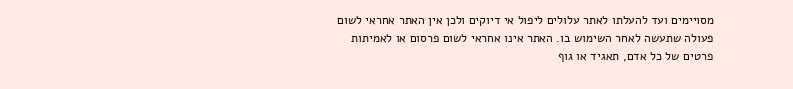מסויימים ועד להעלתו לאתר עלולים ליפול אי דיוקים ולכן אין האתר אחראי לשום פעולה שתעשה לאחר השימוש בו. האתר אינו אחראי לשום פרסום או לאמיתות פרטים של כל אדם, תאגיד או גוף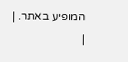המופיע באתר. |
|